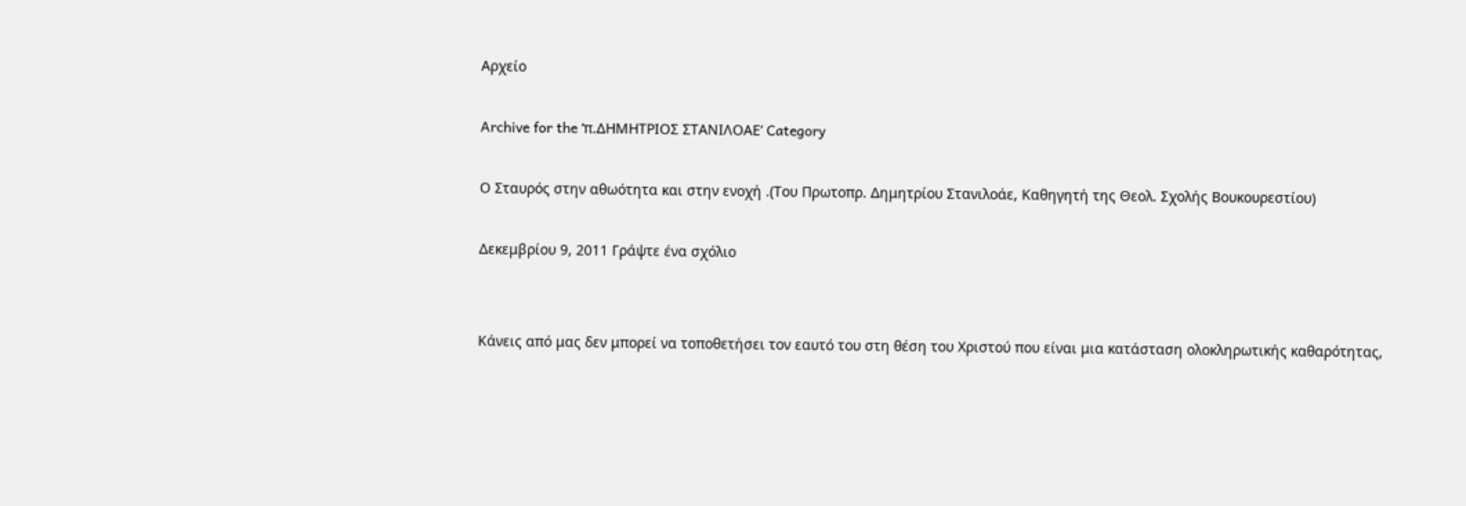Αρχείο

Archive for the ‘π.ΔΗΜΗΤΡΙΟΣ ΣΤΑΝΙΛΟΑΕ’ Category

Ο Σταυρός στην αθωότητα και στην ενοχή .(Του Πρωτοπρ. Δημητρίου Στανιλοάε, Καθηγητή της Θεολ. Σχολής Βουκουρεστίου)

Δεκεμβρίου 9, 2011 Γράψτε ένα σχόλιο


Κάνεις από μας δεν μπορεί να τοποθετήσει τον εαυτό του στη θέση του Χριστού που είναι μια κατάσταση ολοκληρωτικής καθαρότητας,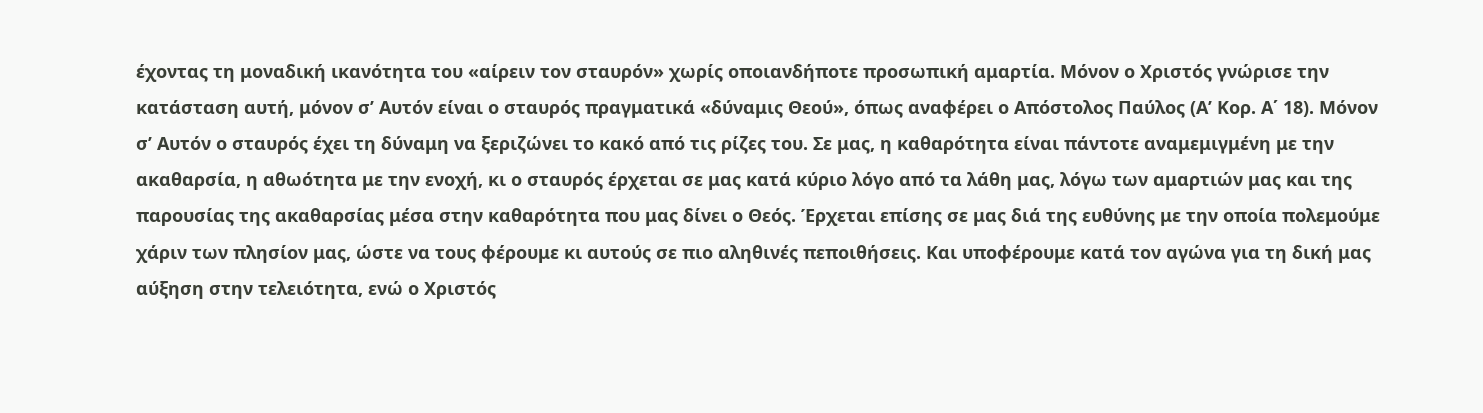έχοντας τη μοναδική ικανότητα του «αίρειν τον σταυρόν» χωρίς οποιανδήποτε προσωπική αμαρτία. Μόνον ο Χριστός γνώρισε την κατάσταση αυτή, μόνον σ’ Αυτόν είναι ο σταυρός πραγματικά «δύναμις Θεού», όπως αναφέρει ο Απόστολος Παύλος (Α’ Κορ. Α΄ 18). Μόνον  σ’ Αυτόν ο σταυρός έχει τη δύναμη να ξεριζώνει το κακό από τις ρίζες του. Σε μας, η καθαρότητα είναι πάντοτε αναμεμιγμένη με την ακαθαρσία, η αθωότητα με την ενοχή, κι ο σταυρός έρχεται σε μας κατά κύριο λόγο από τα λάθη μας, λόγω των αμαρτιών μας και της παρουσίας της ακαθαρσίας μέσα στην καθαρότητα που μας δίνει ο Θεός. Έρχεται επίσης σε μας διά της ευθύνης με την οποία πολεμούμε χάριν των πλησίον μας, ώστε να τους φέρουμε κι αυτούς σε πιο αληθινές πεποιθήσεις. Και υποφέρουμε κατά τον αγώνα για τη δική μας αύξηση στην τελειότητα, ενώ ο Χριστός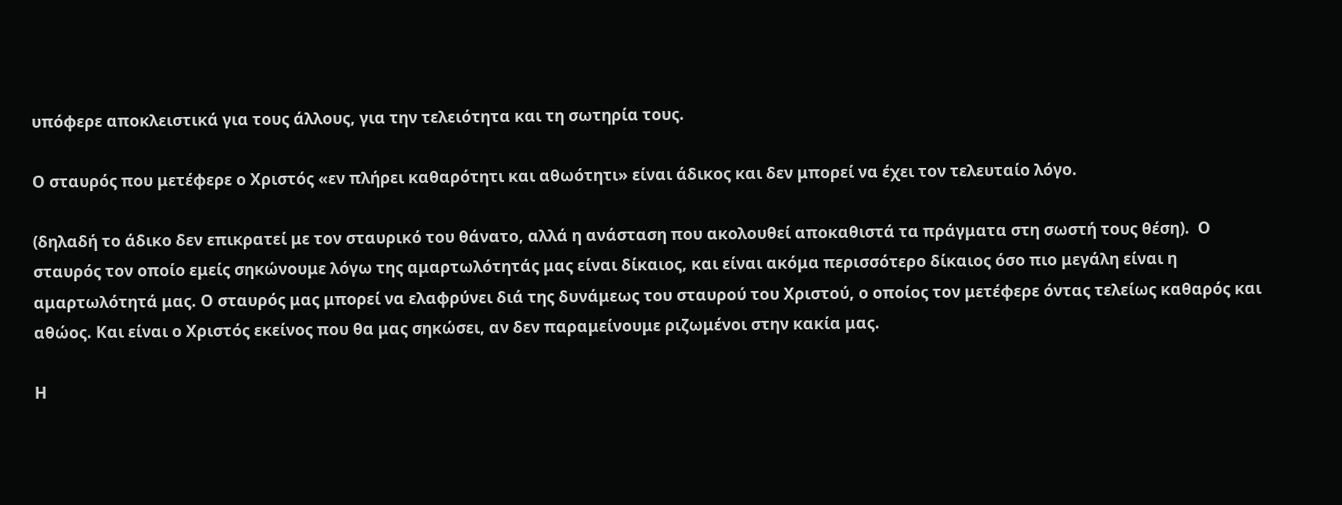υπόφερε αποκλειστικά για τους άλλους, για την τελειότητα και τη σωτηρία τους.

Ο σταυρός που μετέφερε ο Χριστός «εν πλήρει καθαρότητι και αθωότητι» είναι άδικος και δεν μπορεί να έχει τον τελευταίο λόγο.

(δηλαδή το άδικο δεν επικρατεί με τον σταυρικό του θάνατο, αλλά η ανάσταση που ακολουθεί αποκαθιστά τα πράγματα στη σωστή τους θέση).  Ο σταυρός τον οποίο εμείς σηκώνουμε λόγω της αμαρτωλότητάς μας είναι δίκαιος, και είναι ακόμα περισσότερο δίκαιος όσο πιο μεγάλη είναι η αμαρτωλότητά μας. Ο σταυρός μας μπορεί να ελαφρύνει διά της δυνάμεως του σταυρού του Χριστού, ο οποίος τον μετέφερε όντας τελείως καθαρός και αθώος. Και είναι ο Χριστός εκείνος που θα μας σηκώσει, αν δεν παραμείνουμε ριζωμένοι στην κακία μας.

Η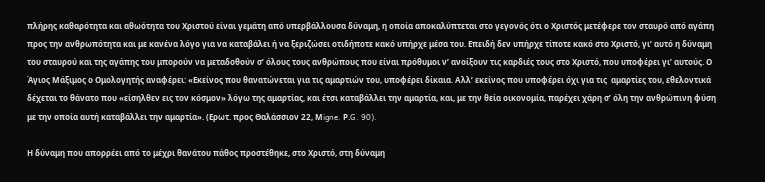πλήρης καθαρότητα και αθωότητα του Χριστού είναι γεμάτη από υπερβάλλουσα δύναμη, η οποία αποκαλύπτεται στο γεγονός ότι ο Χριστός μετέφερε τον σταυρό από αγάπη προς την ανθρωπότητα και με κανένα λόγο για να καταβάλει ή να ξεριζώσει οτιδήποτε κακό υπήρχε μέσα του. Επειδή δεν υπήρχε τίποτε κακό στο Χριστό, γι’ αυτό η δύναμη του σταυρού και της αγάπης του μπορούν να μεταδοθούν σ’ όλους τους ανθρώπους που είναι πρόθυμοι ν’ ανοίξουν τις καρδιές τους στο Χριστό, που υποφέρει γι’ αυτούς. Ο Άγιος Μάξιμος ο Ομολογητής αναφέρει: «Εκείνος που θανατώνεται για τις αμαρτιών του, υποφέρει δίκαια. Αλλ’ εκείνος που υποφέρει όχι για τις  αμαρτίες του, εθελοντικά δέχεται το θάνατο που «είσηλθεν εις τον κόσμον» λόγω της αμαρτίας, και έτσι καταβάλλει την αμαρτία, και, με την θεία οικονομία, παρέχει χάρη σ’ όλη την ανθρώπινη φύση με την οποία αυτή καταβάλλει την αμαρτία». (Ερωτ. προς Θαλάσσιον 22, Μigne. Ρ.G. 90).

Η δύναμη που απορρέει από το μέχρι θανάτου πάθος προστέθηκε, στο Χριστό, στη δύναμη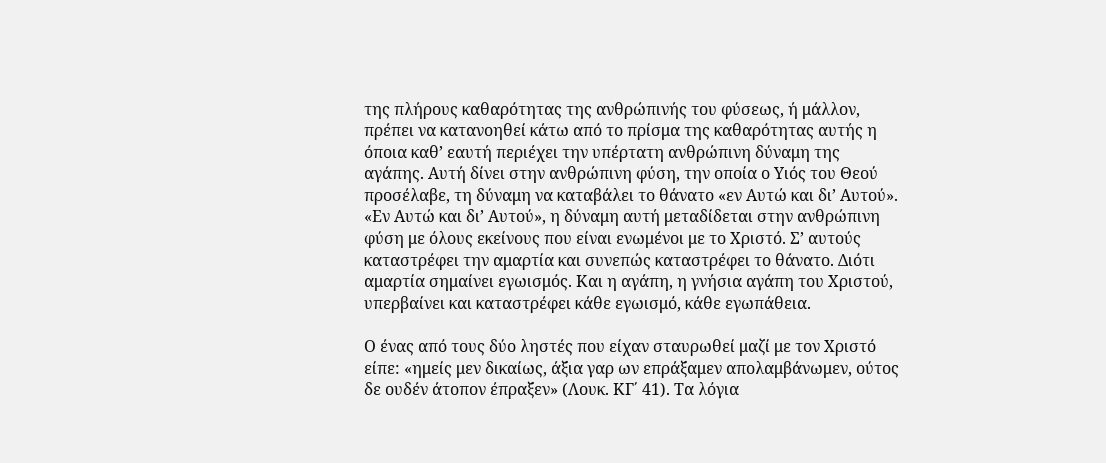της πλήρους καθαρότητας της ανθρώπινής του φύσεως, ή μάλλον, πρέπει να κατανοηθεί κάτω από το πρίσμα της καθαρότητας αυτής η όποια καθ’ εαυτή περιέχει την υπέρτατη ανθρώπινη δύναμη της αγάπης. Αυτή δίνει στην ανθρώπινη φύση, την οποία ο Υιός του Θεού προσέλαβε, τη δύναμη να καταβάλει το θάνατο «εν Αυτώ και δι’ Αυτού». «Εν Αυτώ και δι’ Αυτού», η δύναμη αυτή μεταδίδεται στην ανθρώπινη φύση με όλους εκείνους που είναι ενωμένοι με το Χριστό. Σ’ αυτούς καταστρέφει την αμαρτία και συνεπώς καταστρέφει το θάνατο. Διότι αμαρτία σημαίνει εγωισμός. Και η αγάπη, η γνήσια αγάπη του Χριστού, υπερβαίνει και καταστρέφει κάθε εγωισμό, κάθε εγωπάθεια.

Ο ένας από τους δύο ληστές που είχαν σταυρωθεί μαζί με τον Χριστό είπε: «ημείς μεν δικαίως, άξια γαρ ων επράξαμεν απολαμβάνωμεν, ούτος δε ουδέν άτοπον έπραξεν» (Λουκ. ΚΓ΄ 41). Τα λόγια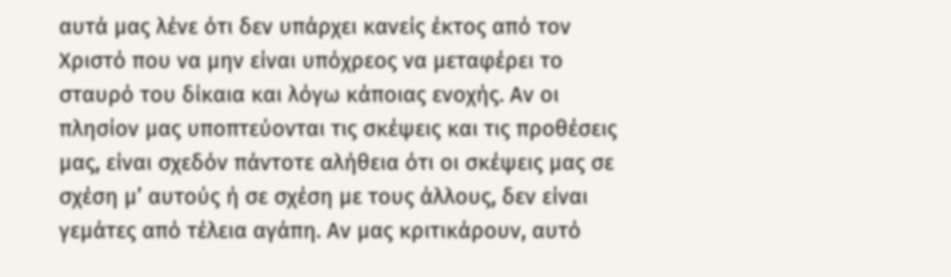αυτά μας λένε ότι δεν υπάρχει κανείς έκτος από τον Χριστό που να μην είναι υπόχρεος να μεταφέρει το σταυρό του δίκαια και λόγω κάποιας ενοχής. Αν οι πλησίον μας υποπτεύονται τις σκέψεις και τις προθέσεις μας, είναι σχεδόν πάντοτε αλήθεια ότι οι σκέψεις μας σε σχέση μ’ αυτούς ή σε σχέση με τους άλλους, δεν είναι γεμάτες από τέλεια αγάπη. Αν μας κριτικάρουν, αυτό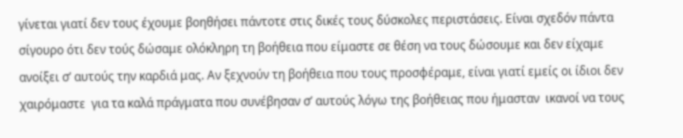γίνεται γιατί δεν τους έχουμε βοηθήσει πάντοτε στις δικές τους δύσκολες περιστάσεις. Είναι σχεδόν πάντα σίγουρο ότι δεν τούς δώσαμε ολόκληρη τη βοήθεια που είμαστε σε θέση να τους δώσουμε και δεν είχαμε ανοίξει σ’ αυτούς την καρδιά μας. Αν ξεχνούν τη βοήθεια που τους προσφέραμε, είναι γιατί εμείς οι ίδιοι δεν χαιρόμαστε  για τα καλά πράγματα που συνέβησαν σ’ αυτούς λόγω της βοήθειας που ήμασταν  ικανοί να τους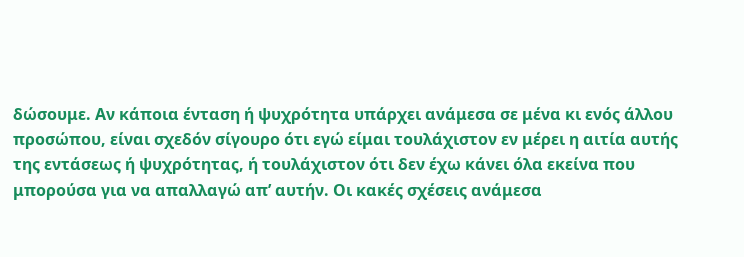δώσουμε. Αν κάποια ένταση ή ψυχρότητα υπάρχει ανάμεσα σε μένα κι ενός άλλου προσώπου, είναι σχεδόν σίγουρο ότι εγώ είμαι τουλάχιστον εν μέρει η αιτία αυτής της εντάσεως ή ψυχρότητας, ή τουλάχιστον ότι δεν έχω κάνει όλα εκείνα που μπορούσα για να απαλλαγώ απ’ αυτήν. Οι κακές σχέσεις ανάμεσα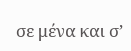σε μένα και σ’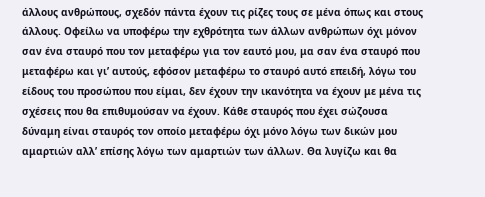άλλους ανθρώπους, σχεδόν πάντα έχουν τις ρίζες τους σε μένα όπως και στους άλλους. Οφείλω να υποφέρω την εχθρότητα των άλλων ανθρώπων όχι μόνον σαν ένα σταυρό που τον μεταφέρω για τον εαυτό μου, μα σαν ένα σταυρό που μεταφέρω και γι’ αυτούς, εφόσον μεταφέρω το σταυρό αυτό επειδή, λόγω του είδους του προσώπου που είμαι, δεν έχουν την ικανότητα να έχουν με μένα τις σχέσεις που θα επιθυμούσαν να έχουν. Κάθε σταυρός που έχει σώζουσα δύναμη είναι σταυρός τον οποίο μεταφέρω όχι μόνο λόγω των δικών μου αμαρτιών αλλ’ επίσης λόγω των αμαρτιών των άλλων. Θα λυγίζω και θα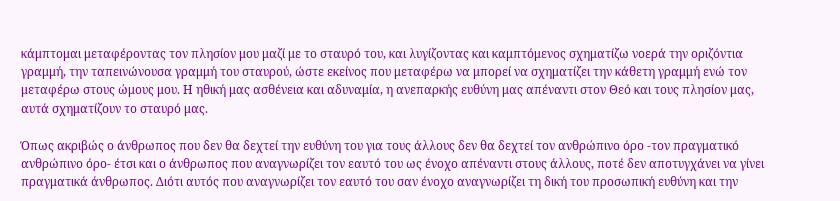κάμπτομαι μεταφέροντας τον πλησίον μου μαζί με το σταυρό του, και λυγίζοντας και καμπτόμενος σχηματίζω νοερά την οριζόντια γραμμή, την ταπεινώνουσα γραμμή του σταυρού, ώστε εκείνος που μεταφέρω να μπορεί να σχηματίζει την κάθετη γραμμή ενώ τον μεταφέρω στους ώμους μου. Η ηθική μας ασθένεια και αδυναμία, η ανεπαρκής ευθύνη μας απέναντι στον Θεό και τους πλησίον μας, αυτά σχηματίζουν το σταυρό μας.

Όπως ακριβώς ο άνθρωπος που δεν θα δεχτεί την ευθύνη του για τους άλλους δεν θα δεχτεί τον ανθρώπινο όρο -τον πραγματικό ανθρώπινο όρο- έτσι και ο άνθρωπος που αναγνωρίζει τον εαυτό του ως ένοχο απέναντι στους άλλους, ποτέ δεν αποτυγχάνει να γίνει πραγματικά άνθρωπος. Διότι αυτός που αναγνωρίζει τον εαυτό του σαν ένοχο αναγνωρίζει τη δική του προσωπική ευθύνη και την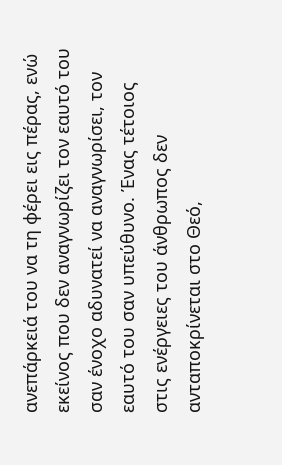ανεπάρκειά του να τη φέρει εις πέρας, ενώ εκείνος που δεν αναγνωρίζει τον εαυτό του σαν ένοχο αδυνατεί να αναγνωρίσει, τον εαυτό του σαν υπεύθυνο. Ένας τέτοιος στις ενέργειες του άνθρωπος δεν ανταποκρίνεται στο Θεό,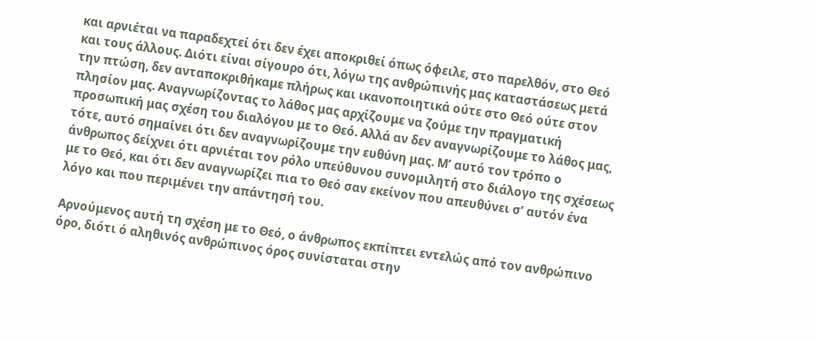και αρνιέται να παραδεχτεί ότι δεν έχει αποκριθεί όπως όφειλε, στο παρελθόν, στο Θεό και τους άλλους. Διότι είναι σίγουρο ότι, λόγω της ανθρώπινής μας καταστάσεως μετά την πτώση, δεν ανταποκριθήκαμε πλήρως και ικανοποιητικά ούτε στο Θεό ούτε στον πλησίον μας. Αναγνωρίζοντας το λάθος μας αρχίζουμε να ζούμε την πραγματική προσωπική μας σχέση του διαλόγου με το Θεό. Αλλά αν δεν αναγνωρίζουμε το λάθος μας, τότε, αυτό σημαίνει ότι δεν αναγνωρίζουμε την ευθύνη μας. Μ’ αυτό τον τρόπο ο άνθρωπος δείχνει ότι αρνιέται τον ρόλο υπεύθυνου συνομιλητή στο διάλογο της σχέσεως με το Θεό, και ότι δεν αναγνωρίζει πια το Θεό σαν εκείνον που απευθύνει σ’ αυτόν ένα λόγο και που περιμένει την απάντησή του.

Αρνούμενος αυτή τη σχέση με το Θεό, ο άνθρωπος εκπίπτει εντελώς από τον ανθρώπινο όρο, διότι ό αληθινός ανθρώπινος όρος συνίσταται στην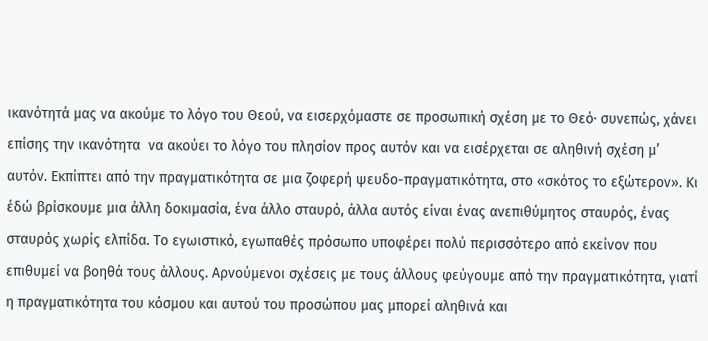ικανότητά μας να ακούμε το λόγο του Θεού, να εισερχόμαστε σε προσωπική σχέση με το Θεό· συνεπώς, χάνει επίσης την ικανότητα  να ακούει το λόγο του πλησίον προς αυτόν και να εισέρχεται σε αληθινή σχέση μ’ αυτόν. Εκπίπτει από την πραγματικότητα σε μια ζοφερή ψευδο-πραγματικότητα, στο «σκότος το εξώτερον». Κι έδώ βρίσκουμε μια άλλη δοκιμασία, ένα άλλο σταυρό, άλλα αυτός είναι ένας ανεπιθύμητος σταυρός, ένας σταυρός χωρίς ελπίδα. Το εγωιστικό, εγωπαθές πρόσωπο υποφέρει πολύ περισσότερο από εκείνον που επιθυμεί να βοηθά τους άλλους. Αρνούμενοι σχέσεις με τους άλλους φεύγουμε από την πραγματικότητα, γιατί η πραγματικότητα του κόσμου και αυτού του προσώπου μας μπορεί αληθινά και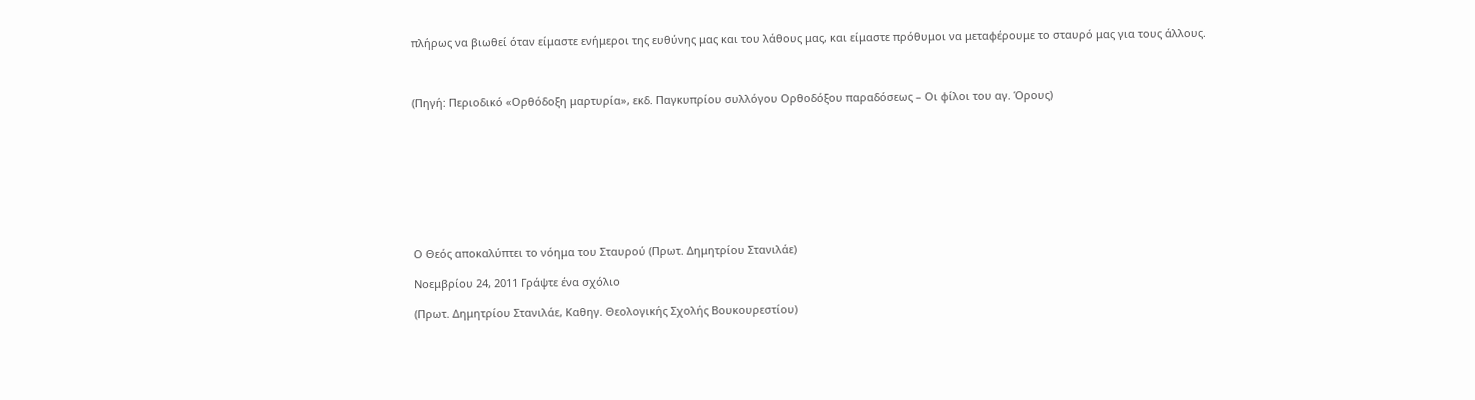πλήρως να βιωθεί όταν είμαστε ενήμεροι της ευθύνης μας και του λάθους μας, και είμαστε πρόθυμοι να μεταφέρουμε το σταυρό μας για τους άλλους.



(Πηγή: Περιοδικό «Ορθόδοξη μαρτυρία», εκδ. Παγκυπρίου συλλόγου Ορθοδόξου παραδόσεως – Οι φίλοι του αγ. Όρους)









Ο Θεός αποκαλύπτει το νόημα του Σταυρού (Πρωτ. Δημητρίου Στανιλάε)

Νοεμβρίου 24, 2011 Γράψτε ένα σχόλιο

(Πρωτ. Δημητρίου Στανιλάε, Καθηγ. Θεολογικής Σχολής Βουκουρεστίου)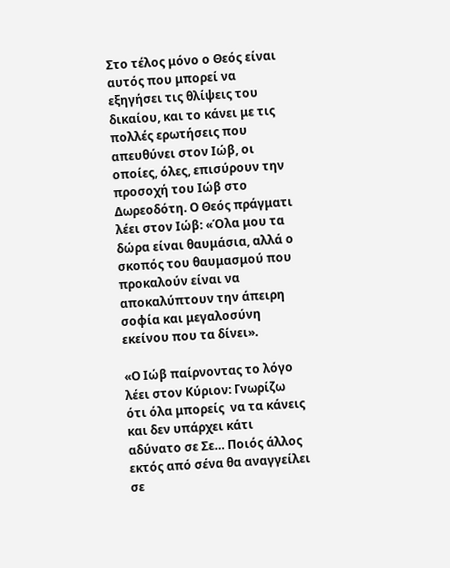Στο τέλος μόνο ο Θεός είναι αυτός που μπορεί να εξηγήσει τις θλίψεις του δικαίου, και το κάνει με τις πολλές ερωτήσεις που απευθύνει στον Ιώβ, οι οποίες, όλες, επισύρουν την προσοχή του Ιώβ στο Δωρεοδότη. Ο Θεός πράγματι λέει στον Ιώβ: «Όλα μου τα δώρα είναι θαυμάσια, αλλά ο σκοπός του θαυμασμού που προκαλούν είναι να αποκαλύπτουν την άπειρη σοφία και μεγαλοσύνη εκείνου που τα δίνει».

«Ο Ιώβ παίρνοντας το λόγο λέει στον Κύριον: Γνωρίζω ότι όλα μπορείς  να τα κάνεις και δεν υπάρχει κάτι αδύνατο σε Σε… Ποιός άλλος εκτός από σένα θα αναγγείλει σε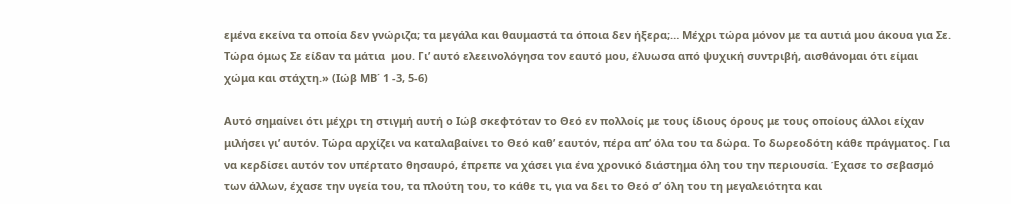εμένα εκείνα τα οποία δεν γνώριζα; τα μεγάλα και θαυμαστά τα όποια δεν ήξερα;… Μέχρι τώρα μόνον με τα αυτιά μου άκουα για Σε. Τώρα όμως Σε είδαν τα μάτια  μου. Γι’ αυτό ελεεινολόγησα τον εαυτό μου, έλυωσα από ψυχική συντριβή, αισθάνομαι ότι είμαι χώμα και στάχτη.» (Ιώβ ΜΒ΄ 1 -3, 5-6)

Αυτό σημαίνει ότι μέχρι τη στιγμή αυτή ο Ιώβ σκεφτόταν το Θεό εν πολλοίς με τους ίδιους όρους με τους οποίους άλλοι είχαν μιλήσει γι’ αυτόν. Τώρα αρχίζει να καταλαβαίνει το Θεό καθ’ εαυτόν, πέρα απ’ όλα του τα δώρα. Το δωρεοδότη κάθε πράγματος. Για να κερδίσει αυτόν τον υπέρτατο θησαυρό, έπρεπε να χάσει για ένα χρονικό διάστημα όλη του την περιουσία. Έχασε το σεβασμό των άλλων, έχασε την υγεία του, τα πλούτη του, το κάθε τι, για να δει το Θεό σ’ όλη του τη μεγαλειότητα και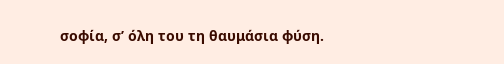σοφία, σ’ όλη του τη θαυμάσια φύση.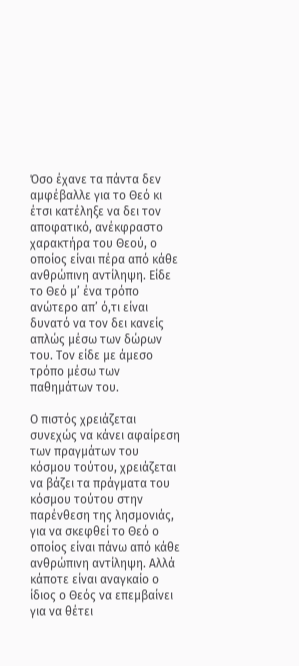Όσο έχανε τα πάντα δεν αμφέβαλλε για το Θεό κι έτσι κατέληξε να δει τον αποφατικό, ανέκφραστο χαρακτήρα του Θεού, ο οποίος είναι πέρα από κάθε ανθρώπινη αντίληψη. Είδε το Θεό μ’ ένα τρόπο ανώτερο απ’ ό,τι είναι δυνατό να τον δει κανείς απλώς μέσω των δώρων του. Τον είδε με άμεσο τρόπο μέσω των παθημάτων του.

Ο πιστός χρειάζεται συνεχώς να κάνει αφαίρεση των πραγμάτων του κόσμου τούτου, χρειάζεται να βάζει τα πράγματα του κόσμου τούτου στην παρένθεση της λησμονιάς, για να σκεφθεί το Θεό ο οποίος είναι πάνω από κάθε ανθρώπινη αντίληψη. Αλλά κάποτε είναι αναγκαίο ο ίδιος ο Θεός να επεμβαίνει για να θέτει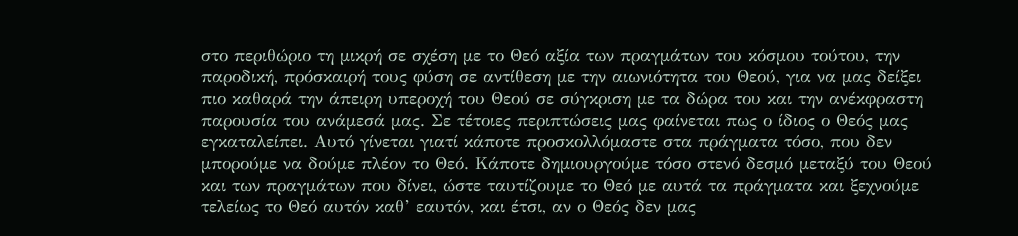στο περιθώριο τη μικρή σε σχέση με το Θεό αξία των πραγμάτων του κόσμου τούτου, την παροδική, πρόσκαιρή τους φύση σε αντίθεση με την αιωνιότητα του Θεού, για να μας δείξει πιο καθαρά την άπειρη υπεροχή του Θεού σε σύγκριση με τα δώρα του και την ανέκφραστη παρουσία του ανάμεσά μας. Σε τέτοιες περιπτώσεις μας φαίνεται πως ο ίδιος ο Θεός μας εγκαταλείπει. Αυτό γίνεται γιατί κάποτε προσκολλόμαστε στα πράγματα τόσο, που δεν μπορούμε να δούμε πλέον το Θεό. Κάποτε δημιουργούμε τόσο στενό δεσμό μεταξύ του Θεού και των πραγμάτων που δίνει, ώστε ταυτίζουμε το Θεό με αυτά τα πράγματα και ξεχνούμε τελείως το Θεό αυτόν καθ’ εαυτόν, και έτσι, αν ο Θεός δεν μας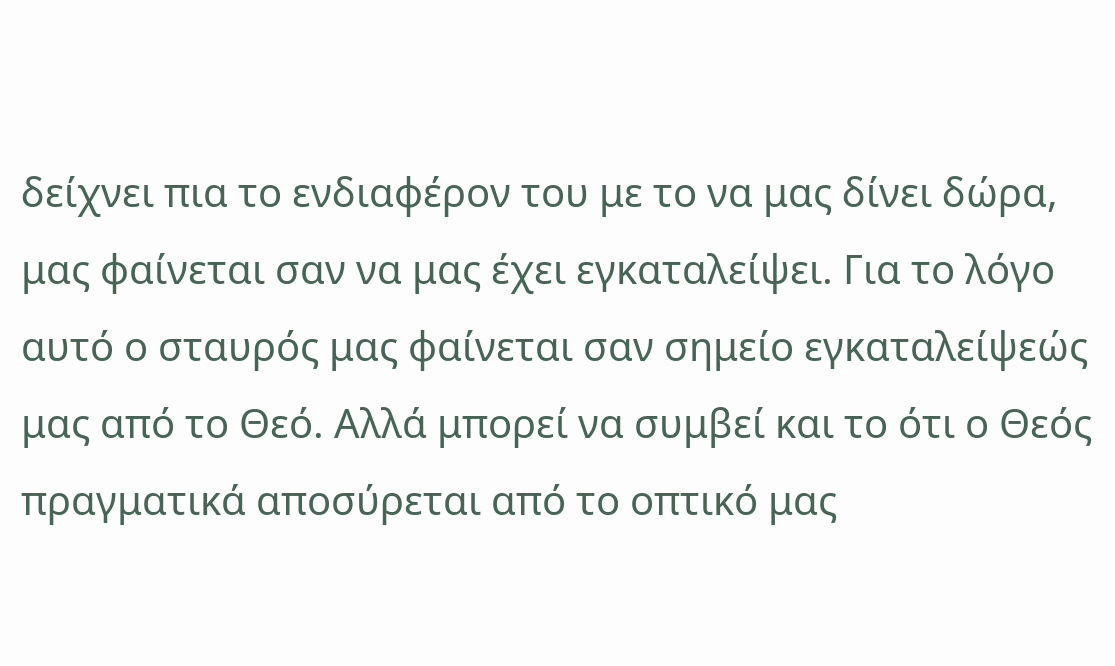δείχνει πια το ενδιαφέρον του με το να μας δίνει δώρα, μας φαίνεται σαν να μας έχει εγκαταλείψει. Για το λόγο αυτό ο σταυρός μας φαίνεται σαν σημείο εγκαταλείψεώς μας από το Θεό. Αλλά μπορεί να συμβεί και το ότι ο Θεός πραγματικά αποσύρεται από το οπτικό μας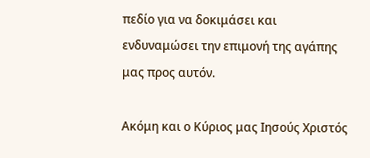πεδίο για να δοκιμάσει και ενδυναμώσει την επιμονή της αγάπης μας προς αυτόν.

Ακόμη και ο Κύριος μας Ιησούς Χριστός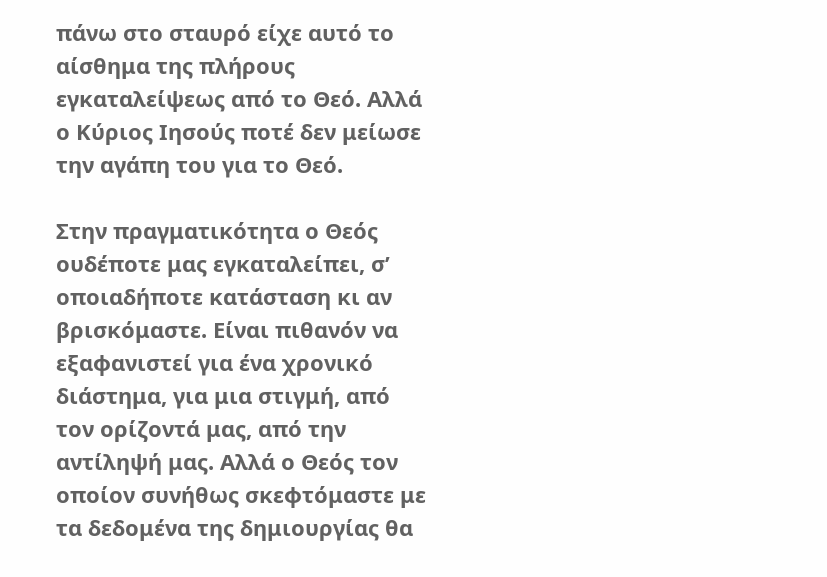πάνω στο σταυρό είχε αυτό το αίσθημα της πλήρους εγκαταλείψεως από το Θεό. Αλλά ο Κύριος Ιησούς ποτέ δεν μείωσε την αγάπη του για το Θεό.

Στην πραγματικότητα ο Θεός ουδέποτε μας εγκαταλείπει, σ’ οποιαδήποτε κατάσταση κι αν βρισκόμαστε. Είναι πιθανόν να εξαφανιστεί για ένα χρονικό διάστημα, για μια στιγμή, από τον ορίζοντά μας, από την αντίληψή μας. Αλλά ο Θεός τον οποίον συνήθως σκεφτόμαστε με τα δεδομένα της δημιουργίας θα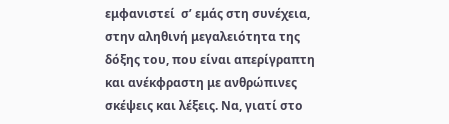εμφανιστεί  σ’ εμάς στη συνέχεια, στην αληθινή μεγαλειότητα της δόξης του, που είναι απερίγραπτη και ανέκφραστη με ανθρώπινες σκέψεις και λέξεις. Να, γιατί στο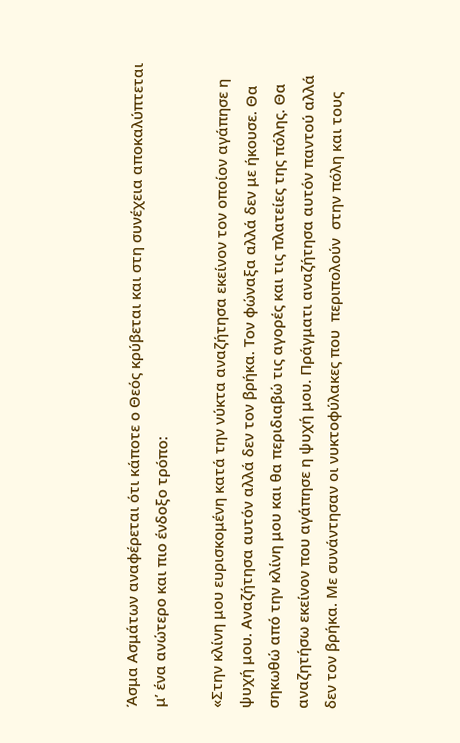Άσμα Ασμάτων αναφέρεται ότι κάποτε ο Θεός κρύβεται και στη συνέχεια αποκαλύπτεται μ’ ένα ανώτερο και πιο ένδοξο τρόπο:

«Στην κλίνη μου ευρισκομένη κατά την νύκτα αναζήτησα εκείνον τον οποίον αγάπησε η ψυχή μου. Αναζήτησα αυτόν αλλά δεν τον βρήκα. Τον φώναξα αλλά δεν με ήκουσε. Θα σηκωθώ από την κλίνη μου και θα περιδιαβώ τις αγορές και τις πλατείες της πόλης. Θα αναζητήσω εκείνον που αγάπησε η ψυχή μου. Πράγματι αναζήτησα αυτόν παντού αλλά δεν τον βρήκα. Με συνάντησαν οι νυκτοφύλακες που  περιπολούν  στην πόλη και τους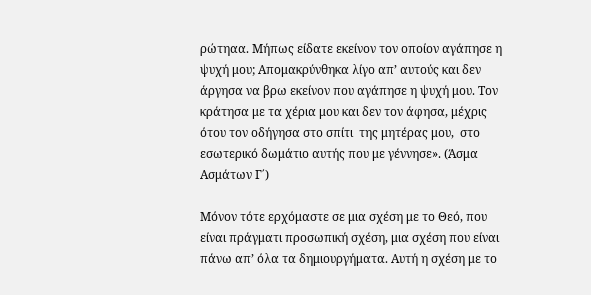ρώτηαα. Μήπως είδατε εκείνον τον οποίον αγάπησε η ψυχή μου; Απομακρύνθηκα λίγο απ’ αυτούς και δεν άργησα να βρω εκείνον που αγάπησε η ψυχή μου. Τον κράτησα με τα χέρια μου και δεν τον άφησα, μέχρις ότου τον οδήγησα στο σπίτι  της μητέρας μου,  στο εσωτερικό δωμάτιο αυτής που με γέννησε». (Άσμα Ασμάτων Γ΄)

Μόνον τότε ερχόμαστε σε μια σχέση με το Θεό, που είναι πράγματι προσωπική σχέση, μια σχέση που είναι πάνω απ’ όλα τα δημιουργήματα. Αυτή η σχέση με το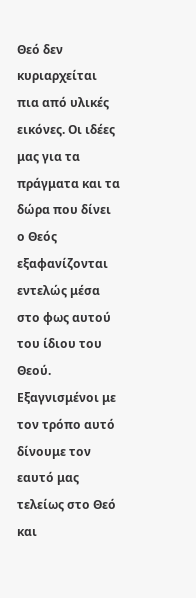Θεό δεν κυριαρχείται πια από υλικές εικόνες. Οι ιδέες μας για τα πράγματα και τα δώρα που δίνει ο Θεός εξαφανίζονται εντελώς μέσα στο φως αυτού του ίδιου του Θεού.  Εξαγνισμένοι με τον τρόπο αυτό δίνουμε τον εαυτό μας τελείως στο Θεό και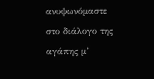ανυψωνόμαστε στο διάλογο της αγάπης μ’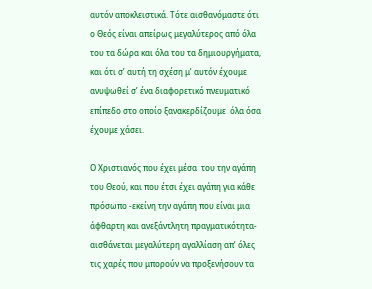αυτόν αποκλειστικά. Τότε αισθανόμαστε ότι ο Θεός είναι απείρως μεγαλύτερος από όλα του τα δώρα και όλα του τα δημιουργήματα, και ότι σ’ αυτή τη σχέση μ’ αυτόν έχουμε ανυψωθεί σ’ ένα διαφορετικό πνευματικό επίπεδο στο οποίο ξανακερδίζουμε  όλα όσα έχουμε χάσει.

Ο Χριστιανός που έχει μέσα  του την αγάπη του Θεού, και που έτσι έχει αγάπη για κάθε πρόσωπο -εκείνη την αγάπη που είναι μια άφθαρτη και ανεξάντλητη πραγματικότητα- αισθάνεται μεγαλύτερη αγαλλίαση απ’ όλες τις χαρές που μπορούν να προξενήσουν τα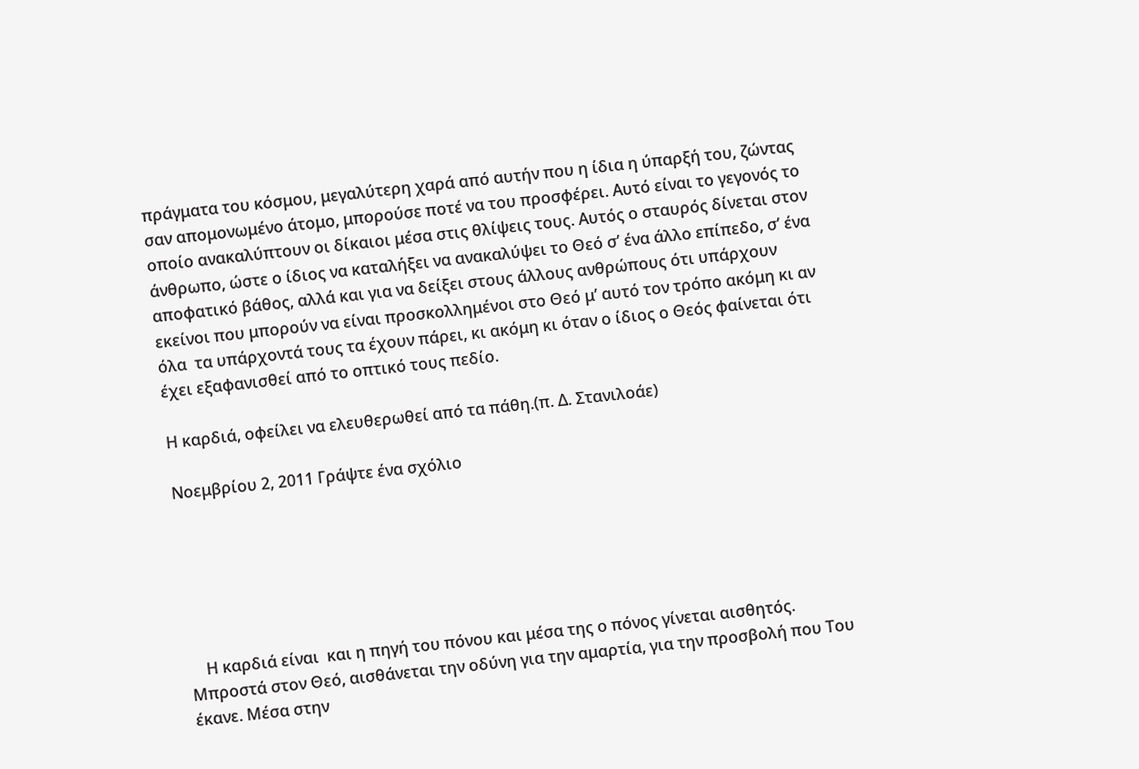πράγματα του κόσμου, μεγαλύτερη χαρά από αυτήν που η ίδια η ύπαρξή του, ζώντας σαν απομονωμένο άτομο, μπορούσε ποτέ να του προσφέρει. Αυτό είναι το γεγονός το οποίο ανακαλύπτουν οι δίκαιοι μέσα στις θλίψεις τους. Αυτός ο σταυρός δίνεται στον άνθρωπο, ώστε ο ίδιος να καταλήξει να ανακαλύψει το Θεό σ’ ένα άλλο επίπεδο, σ’ ένα αποφατικό βάθος, αλλά και για να δείξει στους άλλους ανθρώπους ότι υπάρχουν εκείνοι που μπορούν να είναι προσκολλημένοι στο Θεό μ’ αυτό τον τρόπο ακόμη κι αν όλα  τα υπάρχοντά τους τα έχουν πάρει, κι ακόμη κι όταν ο ίδιος ο Θεός φαίνεται ότι έχει εξαφανισθεί από το οπτικό τους πεδίο.

Η καρδιά, οφείλει να ελευθερωθεί από τα πάθη.(π. Δ. Στανιλοάε)

Νοεμβρίου 2, 2011 Γράψτε ένα σχόλιο






    Η καρδιά είναι  και η πηγή του πόνου και μέσα της ο πόνος γίνεται αισθητός. Μπροστά στον Θεό, αισθάνεται την οδύνη για την αμαρτία, για την προσβολή που Του έκανε. Μέσα στην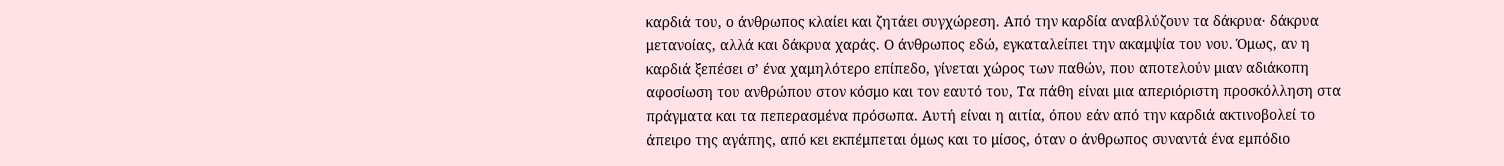καρδιά του, ο άνθρωπος κλαίει και ζητάει συγχώρεση. Από την καρδία αναβλύζουν τα δάκρυα· δάκρυα μετανοίας, αλλά και δάκρυα χαράς. Ο άνθρωπος εδώ, εγκαταλείπει την ακαμψία του νου. Όμως, αν η καρδιά ξεπέσει σ’ ένα χαμηλότερο επίπεδο, γίνεται χώρος των παθών, που αποτελούν μιαν αδιάκοπη αφοσίωση του ανθρώπου στον κόσμο και τον εαυτό του, Τα πάθη είναι μια απεριόριστη προσκόλληση στα πράγματα και τα πεπερασμένα πρόσωπα. Αυτή είναι η αιτία, όπου εάν από την καρδιά ακτινοβολεί το άπειρο της αγάπης, από κει εκπέμπεται όμως και το μίσος, όταν ο άνθρωπος συναντά ένα εμπόδιο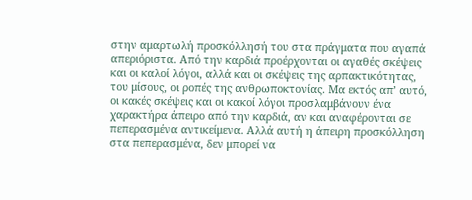στην αμαρτωλή προσκόλλησή του στα πράγματα που αγαπά απεριόριστα. Από την καρδιά προέρχονται οι αγαθές σκέψεις και οι καλοί λόγοι, αλλά και οι σκέψεις της αρπακτικότητας, του μίσους, οι ροπές της ανθρωποκτονίας. Μα εκτός απ’ αυτό, οι κακές σκέψεις και οι κακοί λόγοι προσλαμβάνουν ένα χαρακτήρα άπειρο από την καρδιά, αν και αναφέρονται σε πεπερασμένα αντικείμενα. Αλλά αυτή η άπειρη προσκόλληση στα πεπερασμένα, δεν μπορεί να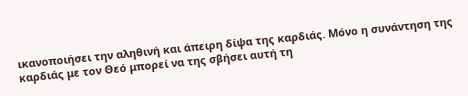ικανοποιήσει την αληθινή και άπειρη δίψα της καρδιάς. Μόνο η συνάντηση της καρδιάς με τον Θεό μπορεί να της σβήσει αυτή τη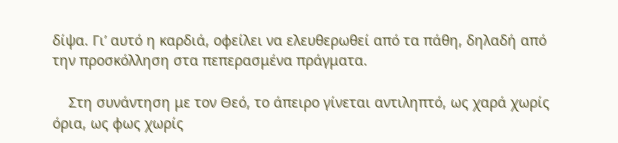δίψα. Γι’ αυτό η καρδιά, οφείλει να ελευθερωθεί από τα πάθη, δηλαδή από την προσκόλληση στα πεπερασμένα πράγματα.

    Στη συνάντηση με τον Θεό, το άπειρο γίνεται αντιληπτό, ως χαρά χωρίς όρια, ως φως χωρίς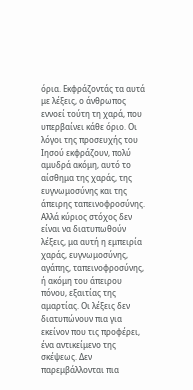όρια. Εκφράζοντάς τα αυτά με λέξεις, ο άνθρωπος εννοεί τούτη τη χαρά, που υπερβαίνει κάθε όριο. Οι λόγοι της προσευχής του Ιησού εκφράζουν, πολύ αμυδρά ακόμη, αυτό το αίσθημα της χαράς, της ευγνωμοσύνης και της άπειρης ταπεινοφροσύνης. Αλλά κύριος στόχος δεν είναι να διατυπωθούν λέξεις, μα αυτή η εμπειρία χαράς, ευγνωμοσύνης, αγάπης, ταπεινοφροσύνης, ή ακόμη του άπειρου πόνου, εξαιτίας της αμαρτίας. Οι λέξεις δεν διατυπώνουν πια για εκείνον που τις προφέρει, ένα αντικείμενο της σκέψεως. Δεν παρεμβάλλονται πια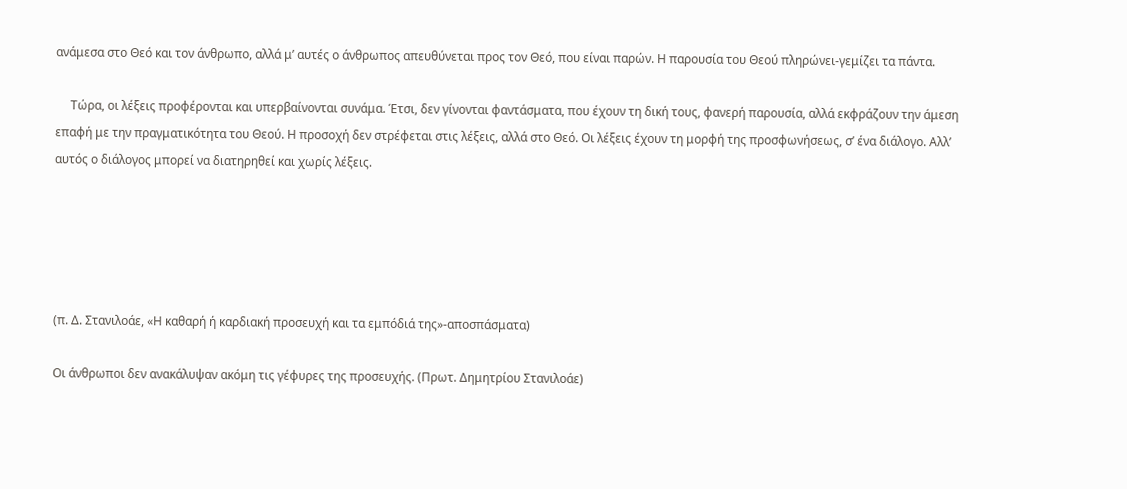ανάμεσα στο Θεό και τον άνθρωπο, αλλά μ’ αυτές ο άνθρωπος απευθύνεται προς τον Θεό, που είναι παρών. Η παρουσία του Θεού πληρώνει-γεμίζει τα πάντα.

     Τώρα, οι λέξεις προφέρονται και υπερβαίνονται συνάμα. Έτσι, δεν γίνονται φαντάσματα, που έχουν τη δική τους, φανερή παρουσία, αλλά εκφράζουν την άμεση επαφή με την πραγματικότητα του Θεού. Η προσοχή δεν στρέφεται στις λέξεις, αλλά στο Θεό. Οι λέξεις έχουν τη μορφή της προσφωνήσεως, σ’ ένα διάλογο. Αλλ’ αυτός ο διάλογος μπορεί να διατηρηθεί και χωρίς λέξεις.





(π. Δ. Στανιλοάε, «Η καθαρή ή καρδιακή προσευχή και τα εμπόδιά της»-αποσπάσματα)

Οι άνθρωποι δεν ανακάλυψαν ακόμη τις γέφυρες της προσευχής. (Πρωτ. Δημητρίου Στανιλοάε)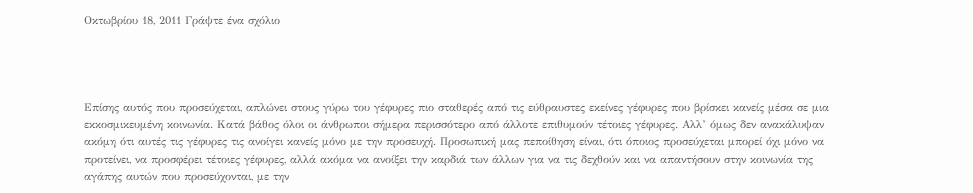Οκτωβρίου 18, 2011 Γράψτε ένα σχόλιο




Επίσης αυτός που προσεύχεται, απλώνει στους γύρω του γέφυρες πιο σταθερές από τις εύθραυστες εκείνες γέφυρες που βρίσκει κανείς μέσα σε μια εκκοσμικευμένη κοινωνία. Κατά βάθος όλοι οι άνθρωποι σήμερα περισσότερο από άλλοτε επιθυμούν τέτοιες γέφυρες. Αλλ’ όμως δεν ανακάλυψαν ακόμη ότι αυτές τις γέφυρες τις ανοίγει κανείς μόνο με την προσευχή. Προσωπική μας πεποίθηση είναι, ότι όποιος προσεύχεται μπορεί όχι μόνο να προτείνει, να προσφέρει τέτοιες γέφυρες, αλλά ακόμα να ανοίξει την καρδιά των άλλων για να τις δεχθούν και να απαντήσουν στην κοινωνία της αγάπης αυτών που προσεύχονται, με την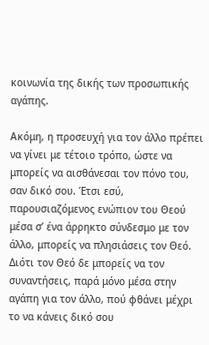κοινωνία της δικής των προσωπικής αγάπης.

Ακόμη, η προσευχή για τον άλλο πρέπει να γίνει με τέτοιο τρόπο, ώστε να μπορείς να αισθάνεσαι τον πόνο του, σαν δικό σου. Έτσι εσύ, παρουσιαζόμενος ενώπιον του Θεού μέσα σ’ ένα άρρηκτο σύνδεσμο με τον άλλο, μπορείς να πλησιάσεις τον Θεό. Διότι τον Θεό δε μπορείς να τον συναντήσεις, παρά μόνο μέσα στην αγάπη για τον άλλο, πού φθάνει μέχρι το να κάνεις δικό σου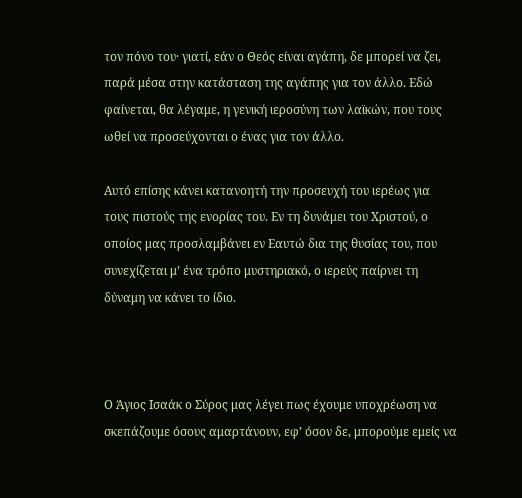τον πόνο του· γιατί, εάν ο Θεός είναι αγάπη, δε μπορεί να ζει, παρά μέσα στην κατάσταση της αγάπης για τον άλλο. Εδώ φαίνεται, θα λέγαμε, η γενική ιεροσύνη των λαϊκών, που τους ωθεί να προσεύχονται ο ένας για τον άλλο.

Αυτό επίσης κάνει κατανοητή την προσευχή του ιερέως για τους πιστούς της ενορίας του. Εν τη δυνάμει του Χριστού, ο οποίος μας προσλαμβάνει εν Εαυτώ δια της θυσίας του, που συνεχίζεται μ’ ένα τρόπο μυστηριακό, ο ιερεύς παίρνει τη δύναμη να κάνει το ίδιο.



Ο Άγιος Ισαάκ ο Σύρος μας λέγει πως έχουμε υποχρέωση να σκεπάζουμε όσους αμαρτάνουν, εφ’ όσον δε, μπορούμε εμείς να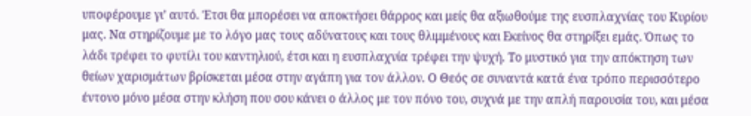υποφέρουμε γι’ αυτό. Έτσι θα μπορέσει να αποκτήσει θάρρος και μείς θα αξιωθούμε της ευσπλαχνίας του Κυρίου μας. Να στηρίζουμε με το λόγο μας τους αδύνατους και τους θλιμμένους και Εκείνος θα στηρίξει εμάς. Όπως το λάδι τρέφει το φυτίλι του καντηλιού, έτσι και η ευσπλαχνία τρέφει την ψυχή. Το μυστικό για την απόκτηση των θείων χαρισμάτων βρίσκεται μέσα στην αγάπη για τον άλλον. Ο Θεός σε συναντά κατά ένα τρόπο περισσότερο έντονο μόνο μέσα στην κλήση που σου κάνει ο άλλος με τον πόνο του, συχνά με την απλή παρουσία του, και μέσα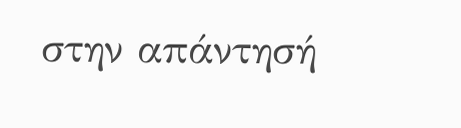στην απάντησή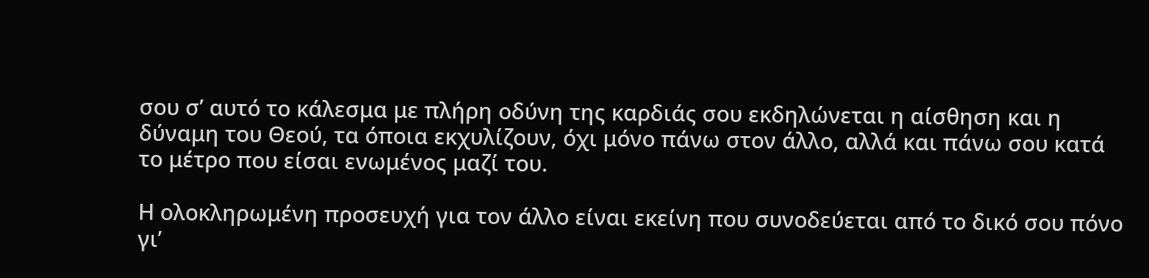σου σ’ αυτό το κάλεσμα με πλήρη οδύνη της καρδιάς σου εκδηλώνεται η αίσθηση και η δύναμη του Θεού, τα όποια εκχυλίζουν, όχι μόνο πάνω στον άλλο, αλλά και πάνω σου κατά το μέτρο που είσαι ενωμένος μαζί του.

Η ολοκληρωμένη προσευχή για τον άλλο είναι εκείνη που συνοδεύεται από το δικό σου πόνο γι’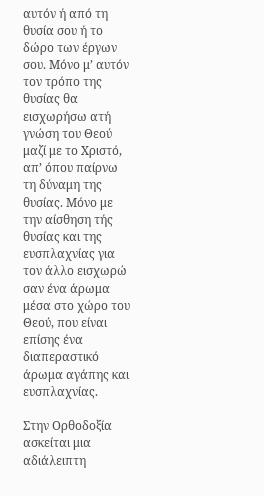αυτόν ή από τη θυσία σου ή το δώρο των έργων σου. Μόνο μ’ αυτόν τον τρόπο της θυσίας θα εισχωρήσω ατή γνώση του Θεού μαζί με το Χριστό, απ’ όπου παίρνω τη δύναμη της θυσίας. Μόνο με την αίσθηση τής θυσίας και της ευσπλαχνίας για τον άλλο εισχωρώ σαν ένα άρωμα μέσα στο χώρο του Θεού, που είναι επίσης ένα διαπεραστικό άρωμα αγάπης και ευσπλαχνίας.

Στην Ορθοδοξία ασκείται μια αδιάλειπτη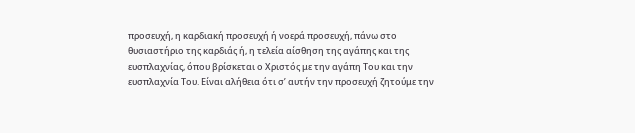προσευχή, η καρδιακή προσευχή ή νοερά προσευχή, πάνω στο θυσιαστήριο της καρδιάς ή, η τελεία αίσθηση της αγάπης και της ευσπλαχνίας, όπου βρίσκεται ο Χριστός με την αγάπη Του και την ευσπλαχνία Του. Είναι αλήθεια ότι σ’ αυτήν την προσευχή ζητούμε την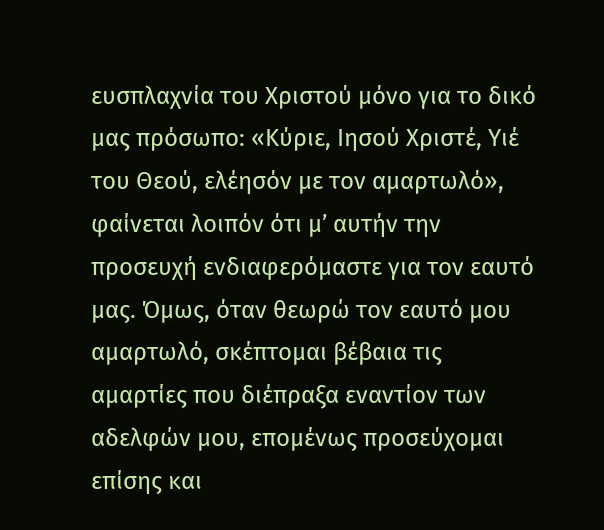ευσπλαχνία του Χριστού μόνο για το δικό μας πρόσωπο: «Κύριε, Ιησού Χριστέ, Υιέ του Θεού, ελέησόν με τον αμαρτωλό», φαίνεται λοιπόν ότι μ’ αυτήν την προσευχή ενδιαφερόμαστε για τον εαυτό μας. Όμως, όταν θεωρώ τον εαυτό μου αμαρτωλό, σκέπτομαι βέβαια τις αμαρτίες που διέπραξα εναντίον των αδελφών μου, επομένως προσεύχομαι επίσης και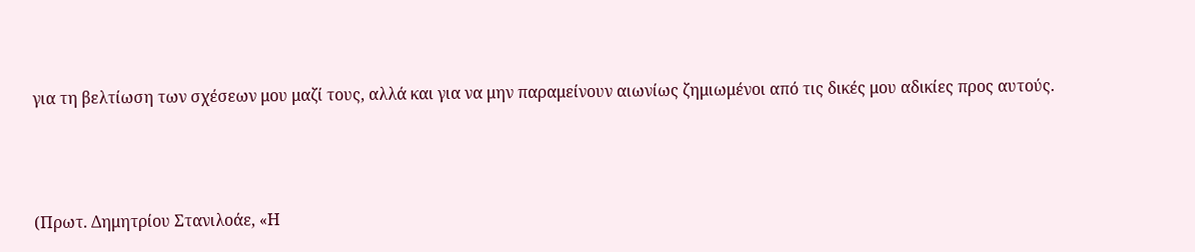για τη βελτίωση των σχέσεων μου μαζί τους, αλλά και για να μην παραμείνουν αιωνίως ζημιωμένοι από τις δικές μου αδικίες προς αυτούς.



(Πρωτ. Δημητρίου Στανιλοάε, «Η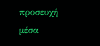προσευχή μέσα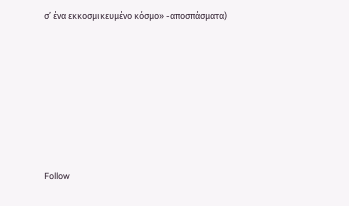σ’ ένα εκκοσμικευμένο κόσμο» -αποσπάσματα)







Follow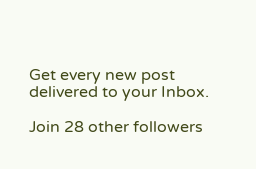Get every new post delivered to your Inbox.

Join 28 other followers